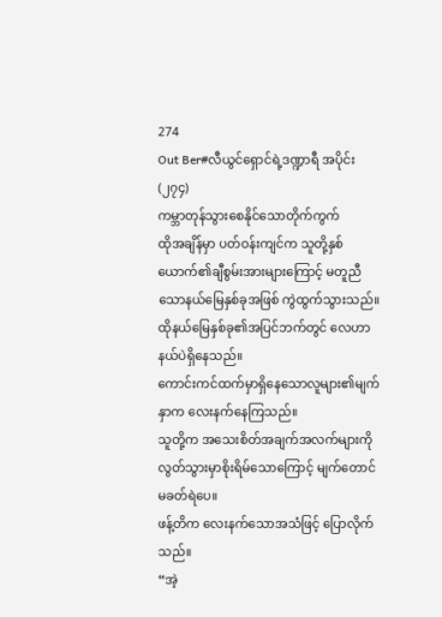274
Out Ber#လီယွင်ရှောင်ရဲ့ဒဏ္ဍာရီ အပိုင်း (၂၇၄)
ကမ္ဘာတုန်သွားစေနိုင်သောတိုက်ကွက်
ထိုအချိန်မှာ ပတ်ဝန်းကျင်က သူတို့နှစ်ယောက်၏ချီစွမ်းအားများကြောင့် မတူညီသောနယ်မြေနှစ်ခုအဖြစ် ကွဲထွက်သွားသည်။
ထိုနယ်မြေနှစ်ခု၏အပြင်ဘက်တွင် လေဟာနယ်ပဲရှိနေသည်။
ကောင်းကင်ထက်မှာရှိနေသောလူများ၏မျက်နှာက လေးနက်နေကြသည်။
သူတို့က အသေးစိတ်အချက်အလက်များကို လွတ်သွားမှာစိုးရိမ်သောကြောင့် မျက်တောင်မခတ်ရဲပေ။
ဖန့်တိက လေးနက်သောအသံဖြင့် ပြောလိုက်သည်။
“အဲ့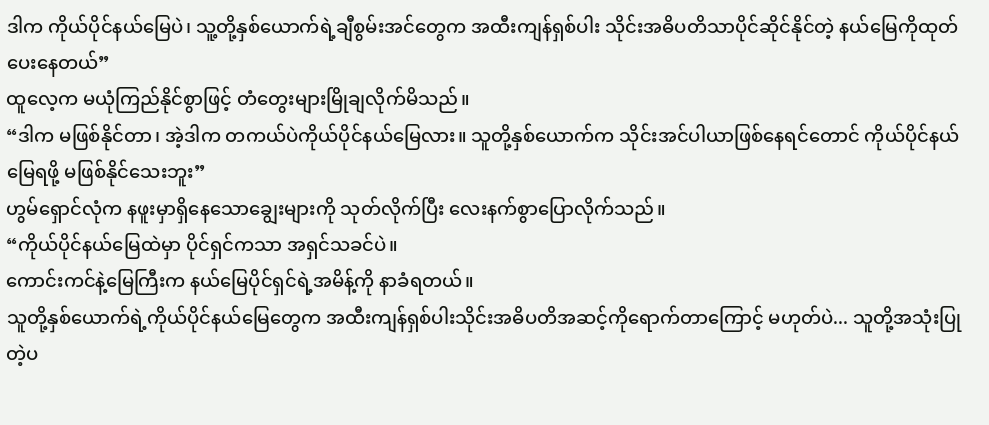ဒါက ကိုယ်ပိုင်နယ်မြေပဲ၊ သူ့တို့နှစ်ယောက်ရဲ့ချီစွမ်းအင်တွေက အထီးကျန်ရှစ်ပါး သိုင်းအဓိပတိသာပိုင်ဆိုင်နိုင်တဲ့ နယ်မြေကိုထုတ်ပေးနေတယ်”
ထူလေ့က မယုံကြည်နိုင်စွာဖြင့် တံတွေးများမြိုချလိုက်မိသည်။
“ဒါက မဖြစ်နိုင်တာ၊ အဲ့ဒါက တကယ်ပဲကိုယ်ပိုင်နယ်မြေလား။ သူတို့နှစ်ယောက်က သိုင်းအင်ပါယာဖြစ်နေရင်တောင် ကိုယ်ပိုင်နယ်မြေရဖို့ မဖြစ်နိုင်သေးဘူး”
ဟွမ်ရှောင်လုံက နဖူးမှာရှိနေသောချွေးများကို သုတ်လိုက်ပြီး လေးနက်စွာပြောလိုက်သည်။
“ကိုယ်ပိုင်နယ်မြေထဲမှာ ပိုင်ရှင်ကသာ အရှင်သခင်ပဲ။
ကောင်းကင်နဲ့မြေကြီးက နယ်မြေပိုင်ရှင်ရဲ့အမိန့်ကို နာခံရတယ်။
သူတို့နှစ်ယောက်ရဲ့ကိုယ်ပိုင်နယ်မြေတွေက အထီးကျန်ရှစ်ပါးသိုင်းအဓိပတိအဆင့်ကိုရောက်တာကြောင့် မဟုတ်ပဲ... သူတို့အသုံးပြုတဲ့ပ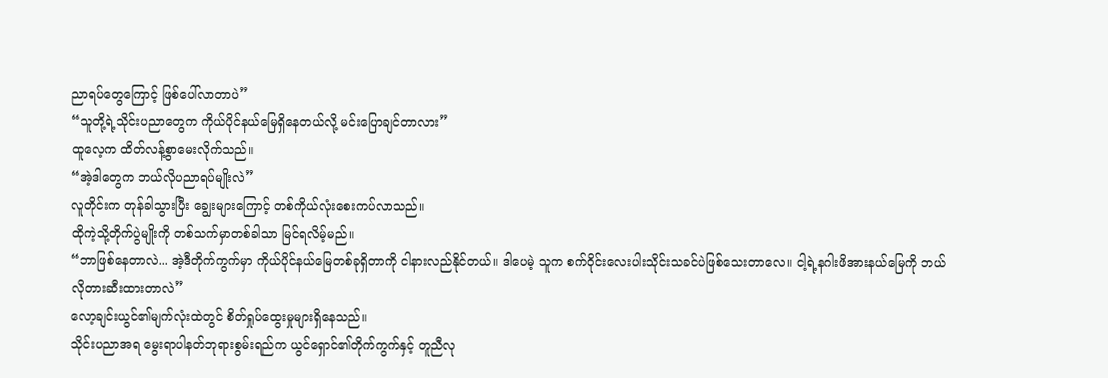ညာရပ်တွေကြောင့် ဖြစ်ပေါ်လာတာပဲ”
“သူတို့ရဲ့သိုင်းပညာတွေက ကိုယ်ပိုင်နယ်မြေရှိနေတယ်လို့ မင်းပြောချင်တာလား”
ထူလေ့က ထိတ်လန့်စွာမေးလိုက်သည်။
“အဲ့ဒါတွေက ဘယ်လိုပညာရပ်မျိုးလဲ”
လူတိုင်းက တုန်ခါသွားပြီး ချွေးများကြောင့် တစ်ကိုယ်လုံးစေးကပ်လာသည်။
ထိုကဲ့သို့တိုက်ပွဲမျိုးကို တစ်သက်မှာတစ်ခါသာ မြင်ရလိမ့်မည်။
“ဘာဖြစ်နေတာလဲ... အဲ့ဒီတိုက်ကွက်မှာ ကိုယ်ပိုင်နယ်မြေတစ်ခုရှိတာကို ငါနားလည်နိုင်တယ်။ ဒါပေမဲ့ သူက စက်ဝိုင်းလေးပါးသိုင်းသခင်ပဲဖြစ်သေးတာလေ။ ငါ့ရဲ့နဂါးဖိအားနယ်မြေကို ဘယ်လိုတားဆီးထားတာလဲ”
လော့ချင်းယွင်၏မျက်လုံးထဲတွင် စိတ်ရှုပ်ထွေးမှုများရှိနေသည်။
သိုင်းပညာအရ မွေးရာပါနတ်ဘုရားစွမ်းရည်က ယွင်ရှောင်၏တိုက်ကွက်နှင့် တူညီလု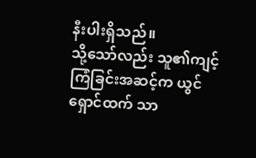နီးပါးရှိသည်။
သို့သော်လည်း သူ၏ကျင့်ကြံခြင်းအဆင့်က ယွင်ရှောင်ထက် သာ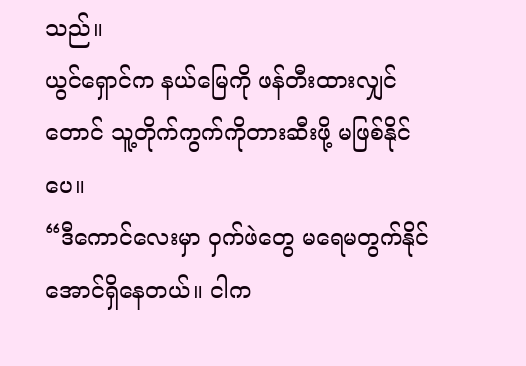သည်။
ယွင်ရှောင်က နယ်မြေကို ဖန်တီးထားလျှင်တောင် သူ့တိုက်ကွက်ကိုတားဆီးဖို့ မဖြစ်နိုင်ပေ။
“ဒီကောင်လေးမှာ ဝှက်ဖဲတွေ မရေမတွက်နိုင်အောင်ရှိနေတယ်။ ငါက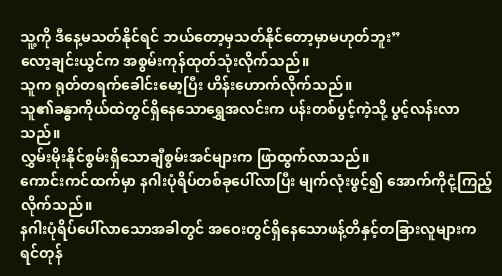သူ့ကို ဒီနေ့မသတ်နိုင်ရင် ဘယ်တော့မှသတ်နိုင်တော့မှာမဟုတ်ဘူး”
လော့ချင်းယွင်က အစွမ်းကုန်ထုတ်သုံးလိုက်သည်။
သူက ရုတ်တရက်ခေါင်းမော့ပြီး ဟိန်းဟောက်လိုက်သည်။
သူ၏ခန္ဓာကိုယ်ထဲတွင်ရှိနေသောရွှေအလင်းက ပန်းတစ်ပွင့်ကဲ့သို့ ပွင့်လန်းလာသည်။
လွှမ်းမိုးနိုင်စွမ်းရှိသောချီစွမ်းအင်များက ဖြာထွက်လာသည်။
ကောင်းကင်ထက်မှာ နဂါးပုံရိပ်တစ်ခုပေါ်လာပြီး မျက်လုံးဖွင့်၍ အောက်ကိုငုံ့ကြည့်လိုက်သည်။
နဂါးပုံရိပ်ပေါ်လာသောအခါတွင် အဝေးတွင်ရှိနေသောဖန့်တိနှင့်တခြားလူများက ရင်တုန်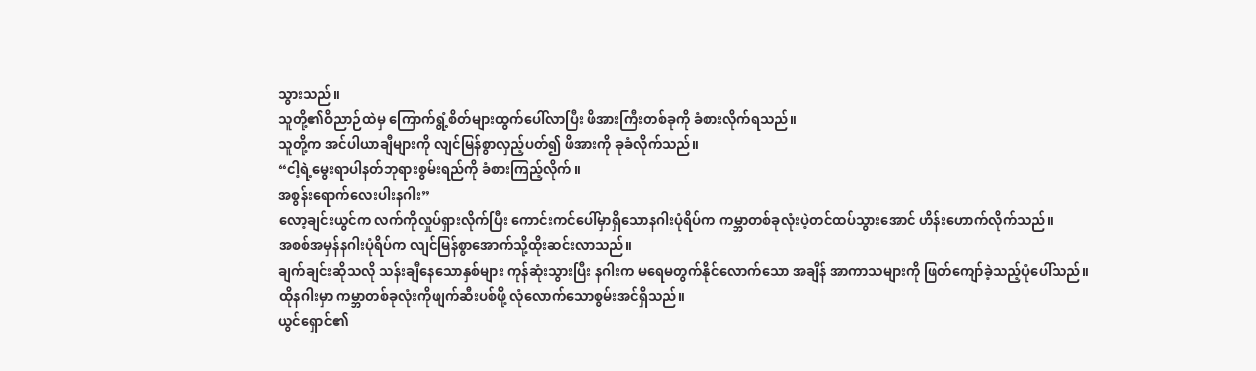သွားသည်။
သူတို့၏ဝိညာဉ်ထဲမှ ကြောက်ရွံ့စိတ်များထွက်ပေါ်လာပြီး ဖိအားကြီးတစ်ခုကို ခံစားလိုက်ရသည်။
သူတို့က အင်ပါယာချီများကို လျင်မြန်စွာလှည့်ပတ်၍ ဖိအားကို ခုခံလိုက်သည်။
“ငါ့ရဲ့မွေးရာပါနတ်ဘုရားစွမ်းရည်ကို ခံစားကြည့်လိုက်။
အစွန်းရောက်လေးပါးနဂါး”
လော့ချင်းယွင်က လက်ကိုလှုပ်ရှားလိုက်ပြီး ကောင်းကင်ပေါ်မှာရှိသောနဂါးပုံရိပ်က ကမ္ဘာတစ်ခုလုံးပဲ့တင်ထပ်သွားအောင် ဟိန်းဟောက်လိုက်သည်။
အစစ်အမှန်နဂါးပုံရိပ်က လျင်မြန်စွာအောက်သို့ထိုးဆင်းလာသည်။
ချက်ချင်းဆိုသလို သန်းချီနေသောနှစ်များ ကုန်ဆုံးသွားပြီး နဂါးက မရေမတွက်နိုင်လောက်သော အချိန် အာကာသများကို ဖြတ်ကျော်ခဲ့သည့်ပုံပေါ်သည်။
ထိုနဂါးမှာ ကမ္ဘာတစ်ခုလုံးကိုဖျက်ဆီးပစ်ဖို့ လုံလောက်သောစွမ်းအင်ရှိသည်။
ယွင်ရှောင်၏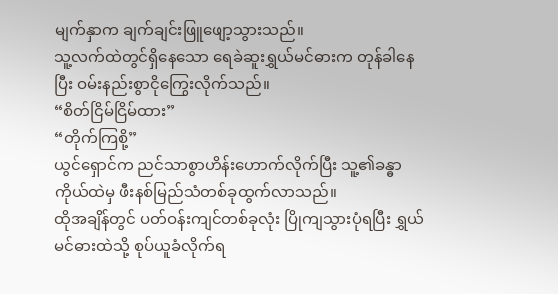မျက်နှာက ချက်ချင်းဖြူဖျော့သွားသည်။
သူ့လက်ထဲတွင်ရှိနေသော ရေခဲဆူးရွှယ်မင်ဓားက တုန်ခါနေပြီး ဝမ်းနည်းစွာငိုကြွေးလိုက်သည်။
“စိတ်ငြိမ်ငြိမ်ထား”
“တိုက်ကြစို့”
ယွင်ရှောင်က ညင်သာစွာဟိန်းဟောက်လိုက်ပြီး သူ့၏ခန္ဓာကိုယ်ထဲမှ ဖီးနစ်မြည်သံတစ်ခုထွက်လာသည်။
ထိုအချိန်တွင် ပတ်ဝန်းကျင်တစ်ခုလုံး ပြိုကျသွားပုံရပြီး ရွှယ်မင်ဓားထဲသို့ စုပ်ယူခံလိုက်ရ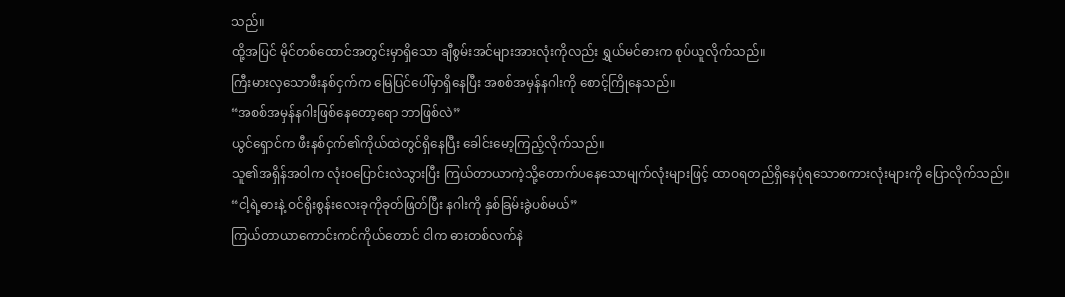သည်။
ထို့အပြင် မိုင်တစ်ထောင်အတွင်းမှာရှိသော ချီစွမ်းအင်များအားလုံးကိုလည်း ရွှယ်မင်ဓားက စုပ်ယူလိုက်သည်။
ကြီးမားလှသောဖီးနစ်ငှက်က မြေပြင်ပေါ်မှာရှိနေပြီး အစစ်အမှန်နဂါးကို စောင့်ကြိုနေသည်။
“အစစ်အမှန်နဂါးဖြစ်နေတော့ရော ဘာဖြစ်လဲ”
ယွင်ရှောင်က ဖီးနစ်ငှက်၏ကိုယ်ထဲတွင်ရှိနေပြီး ခေါင်းမော့ကြည့်လိုက်သည်။
သူ၏အရှိန်အဝါက လုံးဝပြောင်းလဲသွားပြီး ကြယ်တာယာကဲ့သို့တောက်ပနေသောမျက်လုံးများဖြင့် ထာဝရတည်ရှိနေပုံရသောစကားလုံးများကို ပြောလိုက်သည်။
“ငါ့ရဲ့ဓားနဲ့ ဝင်ရိုးစွန်းလေးခုကိုခုတ်ဖြတ်ပြီး နဂါးကို နှစ်ခြမ်းခွဲပစ်မယ်”
ကြယ်တာယာကောင်းကင်ကိုယ်တောင် ငါက ဓားတစ်လက်နဲ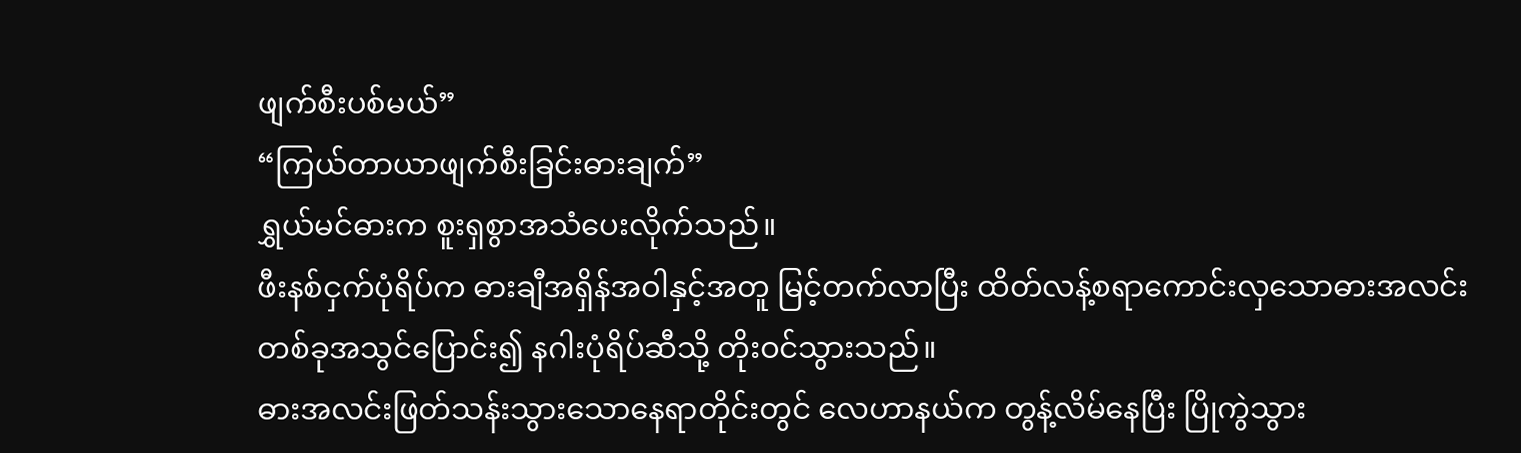ဖျက်စီးပစ်မယ်”
“ကြယ်တာယာဖျက်စီးခြင်းဓားချက်”
ရွှယ်မင်ဓားက စူးရှစွာအသံပေးလိုက်သည်။
ဖီးနစ်ငှက်ပုံရိပ်က ဓားချီအရှိန်အဝါနှင့်အတူ မြင့်တက်လာပြီး ထိတ်လန့်စရာကောင်းလှသောဓားအလင်းတစ်ခုအသွင်ပြောင်း၍ နဂါးပုံရိပ်ဆီသို့ တိုးဝင်သွားသည်။
ဓားအလင်းဖြတ်သန်းသွားသောနေရာတိုင်းတွင် လေဟာနယ်က တွန့်လိမ်နေပြီး ပြိုကွဲသွား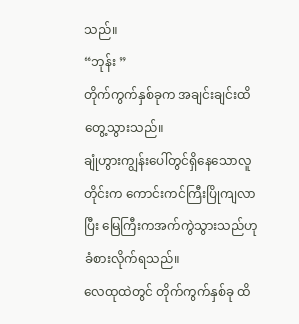သည်။
“ဘုန်း ”
တိုက်ကွက်နှစ်ခုက အချင်းချင်းထိတွေ့သွားသည်။
ချုံဟွားကျွန်းပေါ်တွင်ရှိနေသောလူတိုင်းက ကောင်းကင်ကြီးပြိုကျလာပြီး မြေကြီးကအက်ကွဲသွားသည်ဟု ခံစားလိုက်ရသည်။
လေထုထဲတွင် တိုက်ကွက်နှစ်ခု ထိ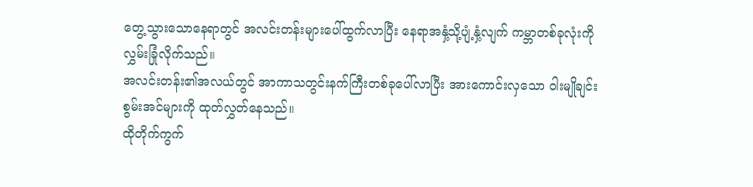တွေ့သွားသောနေရာတွင် အလင်းတန်းများပေါ်ထွက်လာပြီး နေရာအနှံ့သို့ပျံ့နှံ့လျက် ကမ္ဘာတစ်ခုလုံးကို လွှမ်းခြုံလိုက်သည်။
အလင်းတန်း၏အလယ်တွင် အာကာသတွင်းနက်ကြီးတစ်ခုပေါ်လာပြီး အားကောင်းလှသော ဝါးမျိုချင်းစွမ်းအင်များကို ထုတ်လွှတ်နေသည်။
ထိုတိုက်ကွက်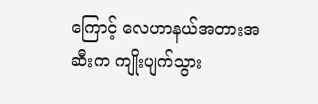ကြောင့် လေဟာနယ်အတားအဆီးက ကျိုးပျက်သွား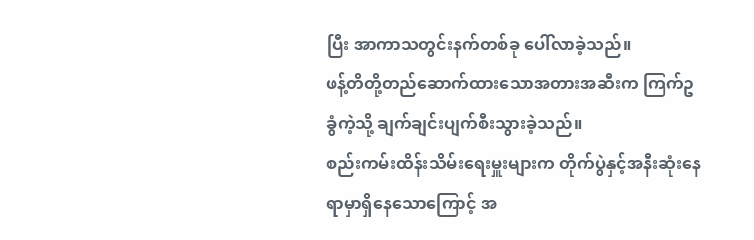ပြီး အာကာသတွင်းနက်တစ်ခု ပေါ်လာခဲ့သည်။
ဖန့်တိတို့တည်ဆောက်ထားသောအတားအဆီးက ကြက်ဥခွံကဲ့သို့ ချက်ချင်းပျက်စီးသွားခဲ့သည်။
စည်းကမ်းထိန်းသိမ်းရေးမှူးများက တိုက်ပွဲနှင့်အနီးဆုံးနေရာမှာရှိနေသောကြောင့် အ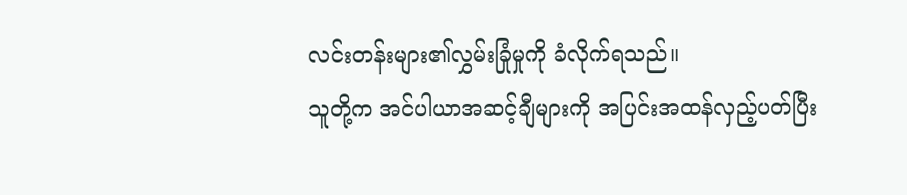လင်းတန်းများ၏လွှမ်းခြုံမှုကို ခံလိုက်ရသည်။
သူတို့က အင်ပါယာအဆင့်ချီများကို အပြင်းအထန်လှည့်ပတ်ပြီး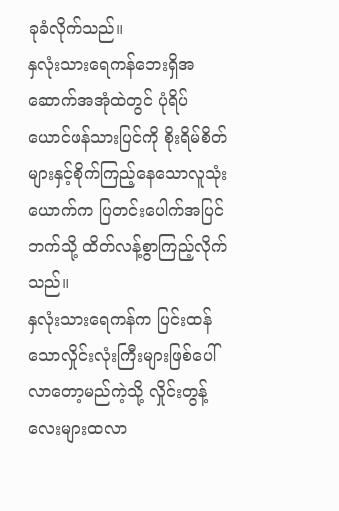ခုခံလိုက်သည်။
နှလုံးသားရေကန်ဘေးရှိအဆောက်အအုံထဲတွင် ပုံရိပ်ယောင်ဖန်သားပြင်ကို စိုးရိမ်စိတ်များနှင့်စိုက်ကြည့်နေသောလူသုံးယောက်က ပြတင်းပေါက်အပြင်ဘက်သို့ ထိတ်လန့်စွာကြည့်လိုက်သည်။
နှလုံးသားရေကန်က ပြင်းထန်သောလှိုင်းလုံးကြီးများဖြစ်ပေါ်လာတော့မည်ကဲ့သို့ လှိုင်းတွန့်လေးများထလာ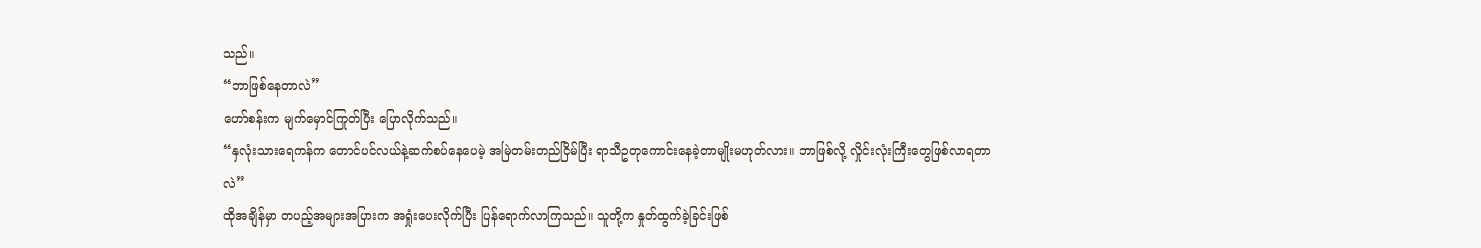သည်။
“ဘာဖြစ်နေတာလဲ”
ဟော်စန်းက မျက်မှောင်ကြုတ်ပြီး ပြောလိုက်သည်။
“နှလုံးသားရေကန်က တောင်ပင်လယ်နဲ့ဆက်စပ်နေပေမဲ့ အမြဲတမ်းတည်ငြိမ်ပြီး ရာသီဥတုကောင်းနေခဲ့တာမျိုးမဟုတ်လား။ ဘာဖြစ်လို့ လှိုင်းလုံးကြီးတွေဖြစ်လာရတာလဲ”
ထိုအချိန်မှာ တပည့်အများအပြားက အရှုံးပေးလိုက်ပြီး ပြန်ရောက်လာကြသည်။ သူတို့က နှုတ်ထွက်ခဲ့ခြင်းဖြစ်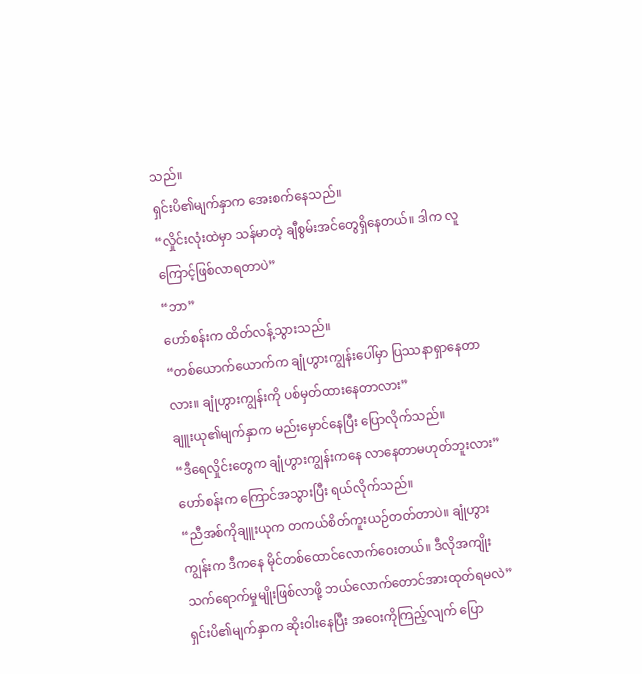သည်။
ရှင်းပိ၏မျက်နှာက အေးစက်နေသည်။
“လှိုင်းလုံးထဲမှာ သန်မာတဲ့ ချီစွမ်းအင်တွေရှိနေတယ်။ ဒါက လူကြောင့်ဖြစ်လာရတာပဲ”
“ဘာ”
ဟော်စန်းက ထိတ်လန့်သွားသည်။
“တစ်ယောက်ယောက်က ချုံဟွားကျွန်းပေါ်မှာ ပြဿနာရှာနေတာလား။ ချုံဟွားကျွန်းကို ပစ်မှတ်ထားနေတာလား”
ချူးယု၏မျက်နှာက မည်းမှောင်နေပြီး ပြောလိုက်သည်။
“ဒီရေလှိုင်းတွေက ချုံဟွားကျွန်းကနေ လာနေတာမဟုတ်ဘူးလား”
ဟော်စန်းက ကြောင်အသွားပြီး ရယ်လိုက်သည်။
“ညီအစ်ကိုချူးယုက တကယ်စိတ်ကူးယဉ်တတ်တာပဲ။ ချုံဟွားကျွန်းက ဒီကနေ မိုင်တစ်ထောင်လောက်ဝေးတယ်။ ဒီလိုအကျိုးသက်ရောက်မှုမျိုးဖြစ်လာဖို့ ဘယ်လောက်တောင်အားထုတ်ရမလဲ”
ရှင်းပိ၏မျက်နှာက ဆိုးဝါးနေပြီး အဝေးကိုကြည့်လျက် ပြော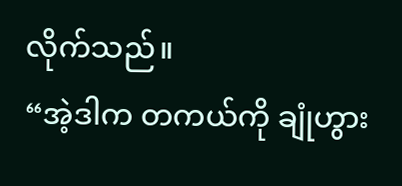လိုက်သည်။
“အဲ့ဒါက တကယ်ကို ချုံဟွား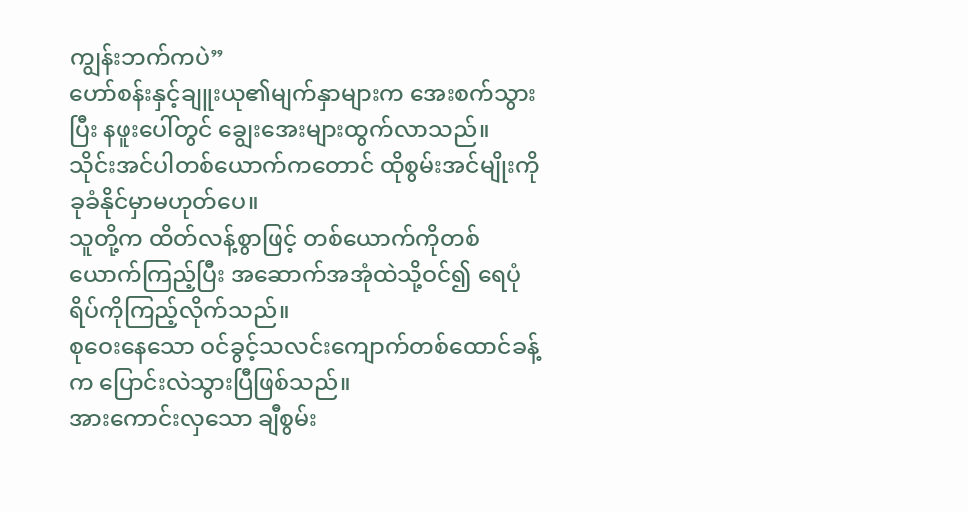ကျွန်းဘက်ကပဲ”
ဟော်စန်းနှင့်ချူးယု၏မျက်နှာများက အေးစက်သွားပြီး နဖူးပေါ်တွင် ချွေးအေးများထွက်လာသည်။
သိုင်းအင်ပါတစ်ယောက်ကတောင် ထိုစွမ်းအင်မျိုးကို ခုခံနိုင်မှာမဟုတ်ပေ။
သူတို့က ထိတ်လန့်စွာဖြင့် တစ်ယောက်ကိုတစ်ယောက်ကြည့်ပြီး အဆောက်အအုံထဲသို့ဝင်၍ ရေပုံရိပ်ကိုကြည့်လိုက်သည်။
စုဝေးနေသော ဝင်ခွင့်သလင်းကျောက်တစ်ထောင်ခန့်က ပြောင်းလဲသွားပြီဖြစ်သည်။
အားကောင်းလှသော ချီစွမ်း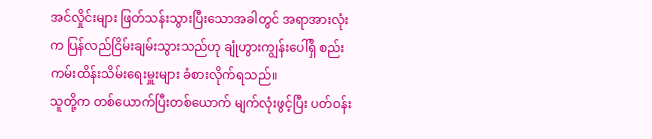အင်လှိုင်းများ ဖြတ်သန်းသွားပြီးသောအခါတွင် အရာအားလုံးက ပြန်လည်ငြိမ်းချမ်းသွားသည်ဟု ချုံဟွားကျွန်းပေါ်ရှိ စည်းကမ်းထိန်းသိမ်းရေးမှူးများ ခံစားလိုက်ရသည်။
သူတို့က တစ်ယောက်ပြီးတစ်ယောက် မျက်လုံးဖွင့်ပြီး ပတ်ဝန်း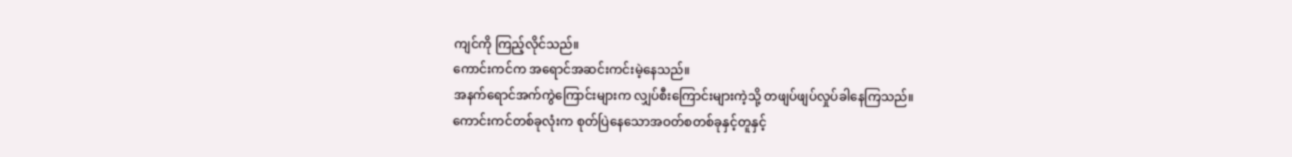ကျင်ကို ကြည့်လိုင်သည်။
ကောင်းကင်က အရောင်အဆင်းကင်းမဲ့နေသည်။
အနက်ရောင်အက်ကွဲကြောင်းများက လျှပ်စီးကြောင်းများကဲ့သို့ တဖျပ်ဖျပ်လှုပ်ခါနေကြသည်။
ကောင်းကင်တစ်ခုလုံးက စုတ်ပြဲနေသောအဝတ်စတစ်ခုနှင့်တူနှင့်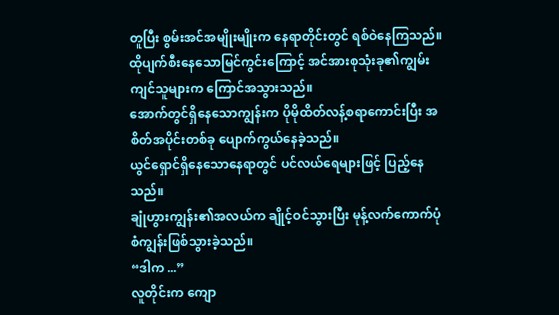တူပြီး စွမ်းအင်အမျိုးမျိုးက နေရာတိုင်းတွင် ရစ်ဝဲနေကြသည်။
ထိုပျက်စီးနေသောမြင်ကွင်းကြောင့် အင်အားစုသုံးခု၏ကျွမ်းကျင်သူများက ကြောင်အသွားသည်။
အောက်တွင်ရှိနေသောကျွန်းက ပိုမိုထိတ်လန့်စရာကောင်းပြီး အစိတ်အပိုင်းတစ်ခု ပျောက်ကွယ်နေခဲ့သည်။
ယွင်ရှောင်ရှိနေသောနေရာတွင် ပင်လယ်ရေများဖြင့် ပြည့်နေသည်။
ချုံဟွားကျွန်း၏အလယ်က ချိုင့်ဝင်သွားပြီး မုန့်လက်ကောက်ပုံစံကျွန်းဖြစ်သွားခဲ့သည်။
“ဒါက ...”
လူတိုင်းက ကျော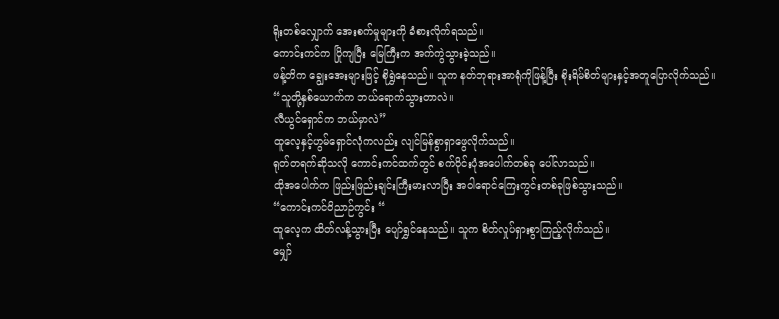ရိုးတစ်လျှောက် အေးစက်မှုများကို ခံစားလိုက်ရသည်။
ကောင်းကင်က ပြိုကျပြီး မြေကြီးက အက်ကွဲသွားခဲ့သည်။
ဖန့်တိက ချွေးအေးများဖြင့် စိုရွှဲနေသည်။ သူက နတ်ဘုရားအာရုံကိုဖြန့်ပြီး စိုးရိမ်စိတ်များနှင့်အတူပြောလိုက်သည်။
“သူတို့နှစ်ယောက်က ဘယ်ရောက်သွားတာလဲ။
လီယွင်ရှောင်က ဘယ်မှာလဲ”
ထူလေ့နှင့်ဟွမ်ရှောင်လုံကလည်း လျင်မြန်စွာရှာဖွေလိုက်သည်။
ရုတ်တရက်ဆိုသလို ကောင်းကင်ထက်တွင် စက်ဝိုင်းပုံအပေါက်တစ်ခု ပေါ်လာသည်။
ထိုအပေါက်က ဖြည်းဖြည်းချင်းကြီးမားလာပြီး အဝါရောင်ကြေးကွင်းတစ်ခုဖြစ်သွားသည်။
“ကောင်းကင်ဝိညာဉ်ကွင်း “
ထူလေ့က ထိတ်လန့်သွားပြီး ပျော်ရွှင်နေသည်။ သူက စိတ်လှုပ်ရှားစွာကြည့်လိုက်သည်။
မျှော်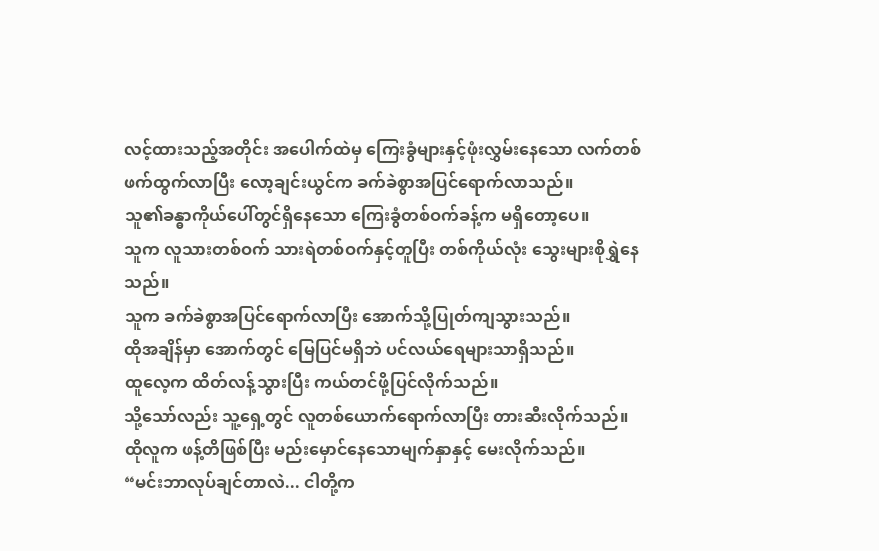လင့်ထားသည့်အတိုင်း အပေါက်ထဲမှ ကြေးခွံများနှင့်ဖုံးလွှမ်းနေသော လက်တစ်ဖက်ထွက်လာပြီး လော့ချင်းယွင်က ခက်ခဲစွာအပြင်ရောက်လာသည်။
သူ၏ခန္ဓာကိုယ်ပေါ်တွင်ရှိနေသော ကြေးခွံတစ်ဝက်ခန့်က မရှိတော့ပေ။
သူက လူသားတစ်ဝက် သားရဲတစ်ဝက်နှင့်တူပြီး တစ်ကိုယ်လုံး သွေးများစိုရွှဲနေသည်။
သူက ခက်ခဲစွာအပြင်ရောက်လာပြီး အောက်သို့ပြုတ်ကျသွားသည်။
ထိုအချိန်မှာ အောက်တွင် မြေပြင်မရှိဘဲ ပင်လယ်ရေများသာရှိသည်။
ထူလေ့က ထိတ်လန့်သွားပြီး ကယ်တင်ဖို့ပြင်လိုက်သည်။
သို့သော်လည်း သူ့ရှေ့တွင် လူတစ်ယောက်ရောက်လာပြီး တားဆီးလိုက်သည်။
ထိုလူက ဖန့်တိဖြစ်ပြီး မည်းမှောင်နေသောမျက်နှာနှင့် မေးလိုက်သည်။
“မင်းဘာလုပ်ချင်တာလဲ... ငါတို့က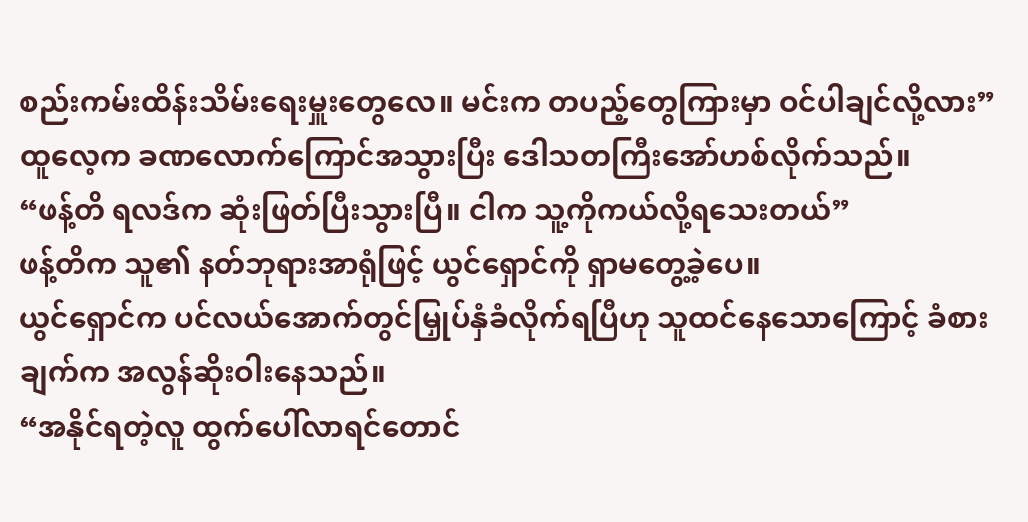စည်းကမ်းထိန်းသိမ်းရေးမှူးတွေလေ။ မင်းက တပည့်တွေကြားမှာ ဝင်ပါချင်လို့လား”
ထူလေ့က ခဏလောက်ကြောင်အသွားပြီး ဒေါသတကြီးအော်ဟစ်လိုက်သည်။
“ဖန့်တိ ရလဒ်က ဆုံးဖြတ်ပြီးသွားပြီ။ ငါက သူ့ကိုကယ်လို့ရသေးတယ်”
ဖန့်တိက သူ၏ နတ်ဘုရားအာရုံဖြင့် ယွင်ရှောင်ကို ရှာမတွေ့ခဲ့ပေ။
ယွင်ရှောင်က ပင်လယ်အောက်တွင်မြှုပ်နှံခံလိုက်ရပြီဟု သူထင်နေသောကြောင့် ခံစားချက်က အလွန်ဆိုးဝါးနေသည်။
“အနိုင်ရတဲ့လူ ထွက်ပေါ်လာရင်တောင်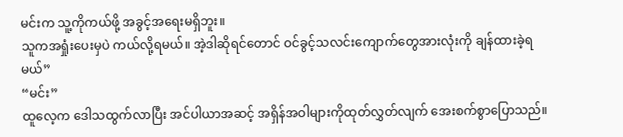မင်းက သူ့ကိုကယ်ဖို့ အခွင့်အရေးမရှိဘူး။
သူကအရှုံးပေးမှပဲ ကယ်လို့ရမယ်။ အဲ့ဒါဆိုရင်တောင် ဝင်ခွင့်သလင်းကျောက်တွေအားလုံးကို ချန်ထားခဲ့ရမယ်”
“မင်း”
ထူလေ့က ဒေါသထွက်လာပြီး အင်ပါယာအဆင့် အရှိန်အဝါများကိုထုတ်လွှတ်လျက် အေးစက်စွာပြောသည်။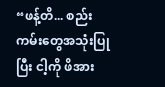“ဖန့်တိ... စည်းကမ်းတွေအသုံးပြုပြီး ငါ့ကို ဖိအား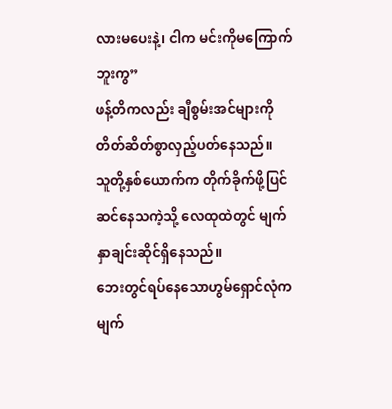လားမပေးနဲ့၊ ငါက မင်းကိုမကြောက်ဘူးကွ”
ဖန့်တိကလည်း ချီစွမ်းအင်များကို တိတ်ဆိတ်စွာလှည့်ပတ်နေသည်။
သူတို့နှစ်ယောက်က တိုက်ခိုက်ဖို့ပြင်ဆင်နေသကဲ့သို့ လေထုထဲတွင် မျက်နှာချင်းဆိုင်ရှိနေသည်။
ဘေးတွင်ရပ်နေသောဟွမ်ရှောင်လုံက မျက်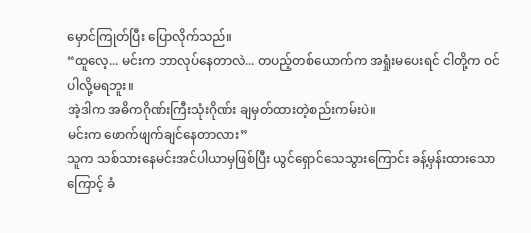မှောင်ကြုတ်ပြီး ပြောလိုက်သည်။
“ထူလေ့... မင်းက ဘာလုပ်နေတာလဲ... တပည့်တစ်ယောက်က အရှုံးမပေးရင် ငါတို့က ဝင်ပါလို့မရဘူး။
အဲ့ဒါက အဓိကဂိုဏ်းကြီးသုံးဂိုဏ်း ချမှတ်ထားတဲ့စည်းကမ်းပဲ။
မင်းက ဖောက်ဖျက်ချင်နေတာလား”
သူက သစ်သားနေမင်းအင်ပါယာမှဖြစ်ပြီး ယွင်ရှောင်သေသွားကြောင်း ခန့်မှန်းထားသောကြောင့် ခံ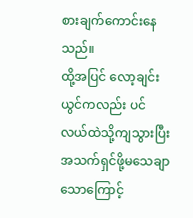စားချက်ကောင်းနေသည်။
ထို့အပြင် လော့ချင်းယွင်ကလည်း ပင်လယ်ထဲသို့ကျသွားပြီး အသက်ရှင်ဖို့မသေချာသောကြောင့်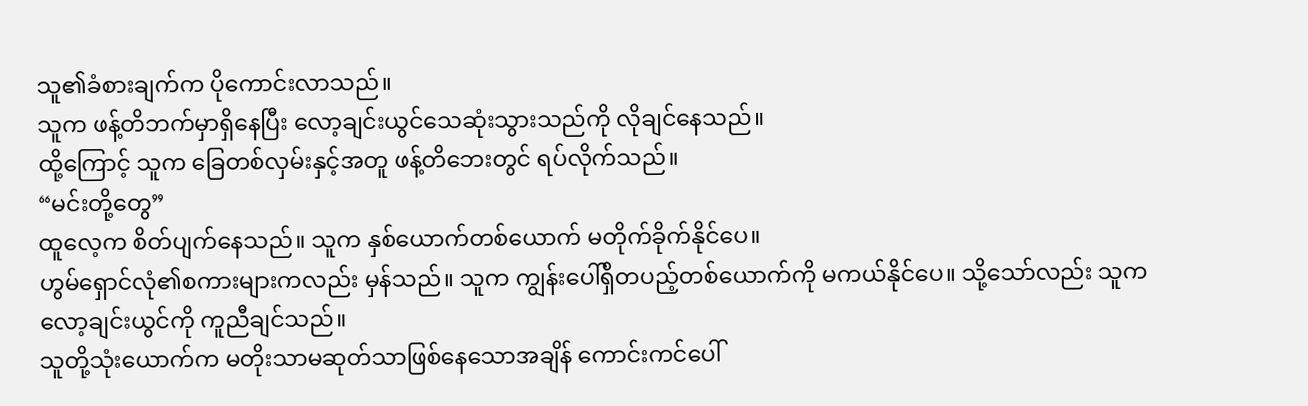သူ၏ခံစားချက်က ပိုကောင်းလာသည်။
သူက ဖန့်တိဘက်မှာရှိနေပြီး လော့ချင်းယွင်သေဆုံးသွားသည်ကို လိုချင်နေသည်။
ထို့ကြောင့် သူက ခြေတစ်လှမ်းနှင့်အတူ ဖန့်တိဘေးတွင် ရပ်လိုက်သည်။
“မင်းတို့တွေ”
ထူလေ့က စိတ်ပျက်နေသည်။ သူက နှစ်ယောက်တစ်ယောက် မတိုက်ခိုက်နိုင်ပေ။
ဟွမ်ရှောင်လုံ၏စကားများကလည်း မှန်သည်။ သူက ကျွန်းပေါ်ရှိတပည့်တစ်ယောက်ကို မကယ်နိုင်ပေ။ သို့သော်လည်း သူက လော့ချင်းယွင်ကို ကူညီချင်သည်။
သူတို့သုံးယောက်က မတိုးသာမဆုတ်သာဖြစ်နေသောအချိန် ကောင်းကင်ပေါ်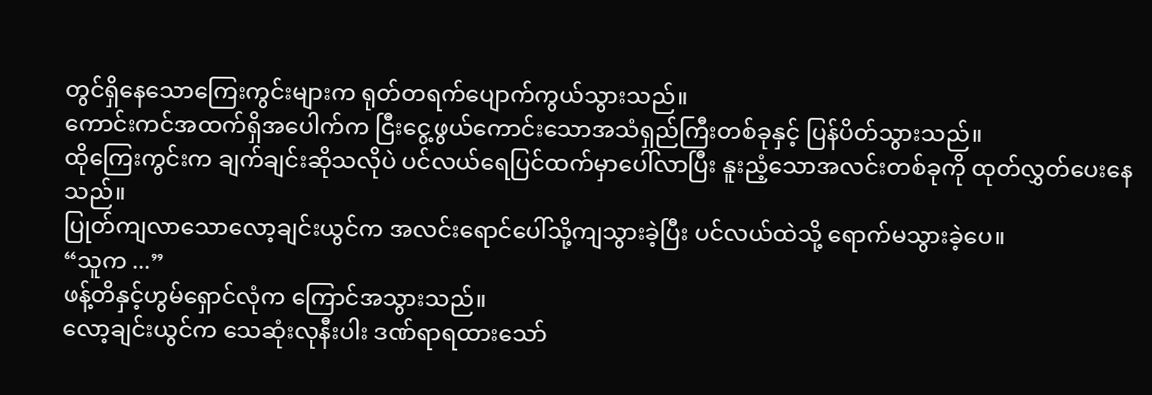တွင်ရှိနေသောကြေးကွင်းများက ရုတ်တရက်ပျောက်ကွယ်သွားသည်။
ကောင်းကင်အထက်ရှိအပေါက်က ငြီးငွေ့ဖွယ်ကောင်းသောအသံရှည်ကြီးတစ်ခုနှင့် ပြန်ပိတ်သွားသည်။
ထိုကြေးကွင်းက ချက်ချင်းဆိုသလိုပဲ ပင်လယ်ရေပြင်ထက်မှာပေါ်လာပြီး နူးညံ့သောအလင်းတစ်ခုကို ထုတ်လွှတ်ပေးနေသည်။
ပြုတ်ကျလာသောလော့ချင်းယွင်က အလင်းရောင်ပေါ်သို့ကျသွားခဲ့ပြီး ပင်လယ်ထဲသို့ ရောက်မသွားခဲ့ပေ။
“သူက ...”
ဖန့်တိနှင့်ဟွမ်ရှောင်လုံက ကြောင်အသွားသည်။
လော့ချင်းယွင်က သေဆုံးလုနီးပါး ဒဏ်ရာရထားသော်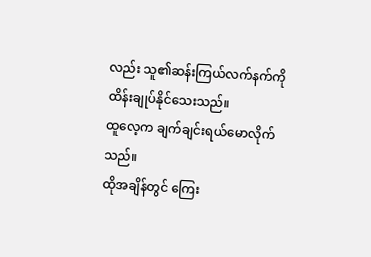လည်း သူ၏ဆန်းကြယ်လက်နက်ကို ထိန်းချုပ်နိုင်သေးသည်။
ထူလေ့က ချက်ချင်းရယ်မောလိုက်သည်။
ထိုအချိန်တွင် ကြေး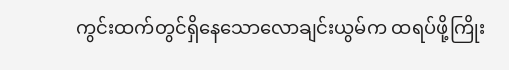ကွင်းထက်တွင်ရှိနေသောလောချင်းယွမ်က ထရပ်ဖို့ကြိုး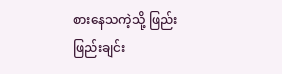စားနေသကဲ့သို့ ဖြည်းဖြည်းချင်း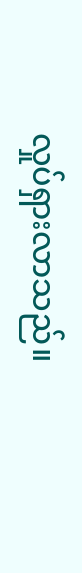လှုပ်ရှားလာသည်။